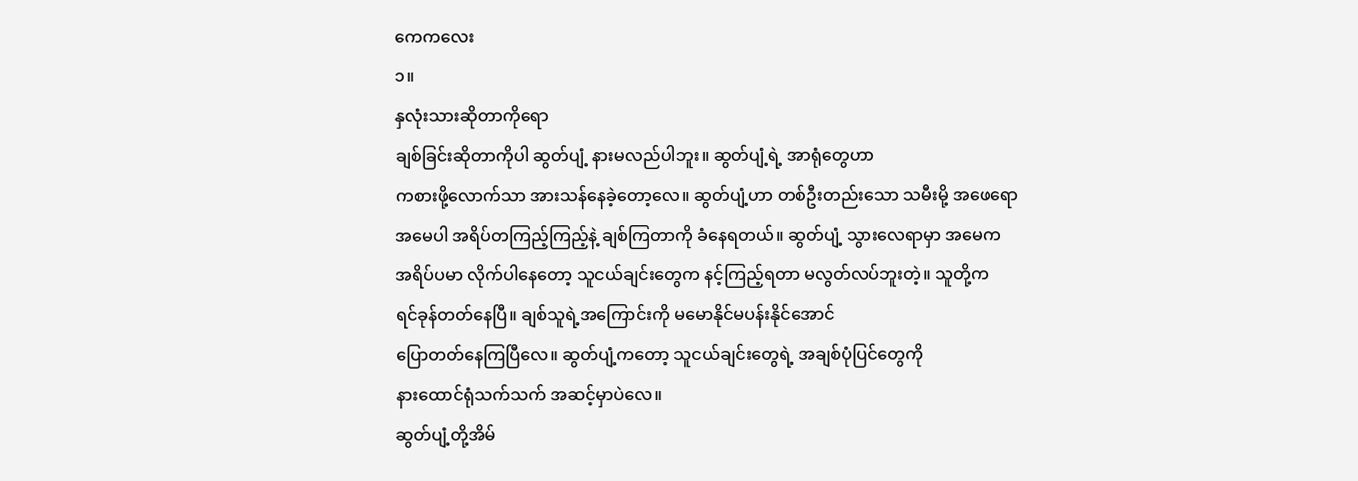ကေကလေး
၁။
နှလုံးသားဆိုတာကိုရော
ချစ်ခြင်းဆိုတာကိုပါ ဆွတ်ပျံ့ နားမလည်ပါဘူး။ ဆွတ်ပျံ့ရဲ့ အာရုံတွေဟာ
ကစားဖို့လောက်သာ အားသန်နေခဲ့တော့လေ။ ဆွတ်ပျံ့ဟာ တစ်ဦးတည်းသော သမီးမို့ အဖေရော
အမေပါ အရိပ်တကြည့်ကြည့်နဲ့ ချစ်ကြတာကို ခံနေရတယ်။ ဆွတ်ပျံ့ သွားလေရာမှာ အမေက
အရိပ်ပမာ လိုက်ပါနေတော့ သူငယ်ချင်းတွေက နင့်ကြည့်ရတာ မလွတ်လပ်ဘူးတဲ့။ သူတို့က
ရင်ခုန်တတ်နေပြီ။ ချစ်သူရဲ့အကြောင်းကို မမောနိုင်မပန်းနိုင်အောင်
ပြောတတ်နေကြပြီလေ။ ဆွတ်ပျံ့ကတော့ သူငယ်ချင်းတွေရဲ့ အချစ်ပုံပြင်တွေကို
နားထောင်ရုံသက်သက် အဆင့်မှာပဲလေ။
ဆွတ်ပျံ့တို့အိမ်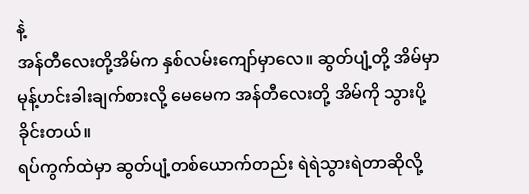နဲ့
အန်တီလေးတို့အိမ်က နှစ်လမ်းကျော်မှာလေ။ ဆွတ်ပျံ့တို့ အိမ်မှာ
မုန့်ဟင်းခါးချက်စားလို့ မေမေက အန်တီလေးတို့ အိမ်ကို သွားပို့ခိုင်းတယ်။
ရပ်ကွက်ထဲမှာ ဆွတ်ပျံ့တစ်ယောက်တည်း ရဲရဲသွားရဲတာဆိုလို့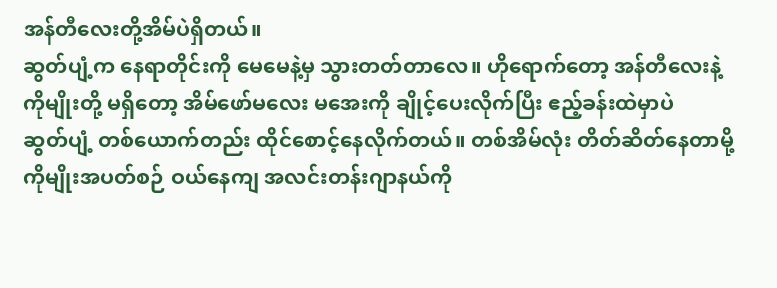အန်တီလေးတို့အိမ်ပဲရှိတယ်။
ဆွတ်ပျံ့က နေရာတိုင်းကို မေမေနဲ့မှ သွားတတ်တာလေ။ ဟိုရောက်တော့ အန်တီလေးနဲ့
ကိုမျိုးတို့ မရှိတော့ အိမ်ဖော်မလေး မအေးကို ချိုင့်ပေးလိုက်ပြီး ဧည့်ခန်းထဲမှာပဲ
ဆွတ်ပျံ့ တစ်ယောက်တည်း ထိုင်စောင့်နေလိုက်တယ်။ တစ်အိမ်လုံး တိတ်ဆိတ်နေတာမို့
ကိုမျိုးအပတ်စဉ် ဝယ်နေကျ အလင်းတန်းဂျာနယ်ကို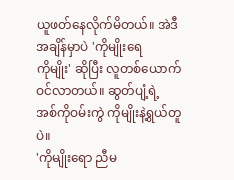ယူဖတ်နေလိုက်မိတယ်။ အဲဒီ အချိန်မှာပဲ 'ကိုမျိုးရေ
ကိုမျိုး' ဆိုပြီး လူတစ်ယောက်ဝင်လာတယ်။ ဆွတ်ပျံ့ရဲ့
အစ်ကိုဝမ်းကွဲ ကိုမျိုးနဲ့ရွယ်တူပဲ။
'ကိုမျိုးရော ညီမ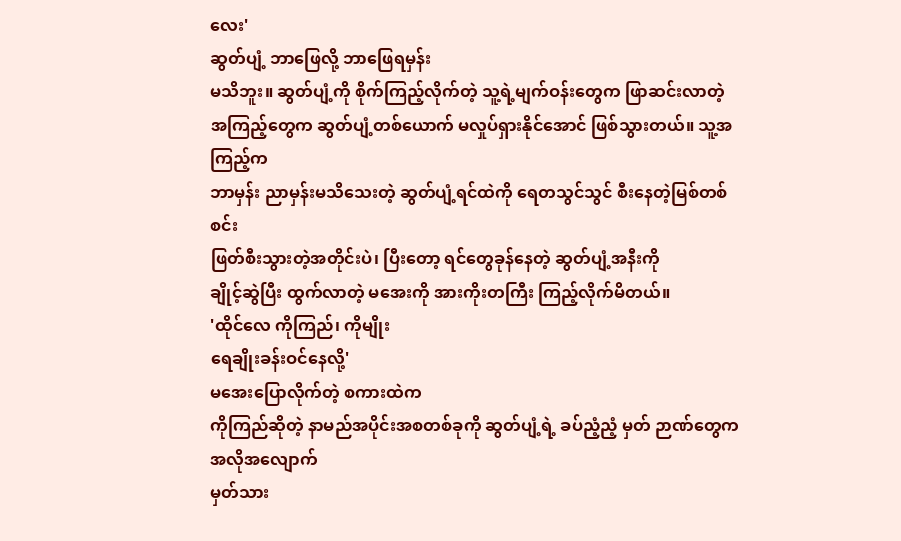လေး'
ဆွတ်ပျံ့ ဘာဖြေလို့ ဘာဖြေရမှန်း
မသိဘူး။ ဆွတ်ပျံ့ကို စိုက်ကြည့်လိုက်တဲ့ သူ့ရဲ့မျက်ဝန်းတွေက ဖြာဆင်းလာတဲ့
အကြည့်တွေက ဆွတ်ပျံ့တစ်ယောက် မလှုပ်ရှားနိုင်အောင် ဖြစ်သွားတယ်။ သူ့အကြည့်က
ဘာမှန်း ညာမှန်းမသိသေးတဲ့ ဆွတ်ပျံ့ရင်ထဲကို ရေတသွင်သွင် စီးနေတဲ့မြစ်တစ်စင်း
ဖြတ်စီးသွားတဲ့အတိုင်းပဲ၊ ပြီးတော့ ရင်တွေခုန်နေတဲ့ ဆွတ်ပျံ့အနီးကို
ချိုင့်ဆွဲပြီး ထွက်လာတဲ့ မအေးကို အားကိုးတကြီး ကြည့်လိုက်မိတယ်။
'ထိုင်လေ ကိုကြည်၊ ကိုမျိုး
ရေချိုးခန်းဝင်နေလို့'
မအေးပြောလိုက်တဲ့ စကားထဲက
ကိုကြည်ဆိုတဲ့ နာမည်အပိုင်းအစတစ်ခုကို ဆွတ်ပျံ့ရဲ့ ခပ်ညံ့ညံ့ မှတ် ဉာဏ်တွေကအလိုအလျောက်
မှတ်သား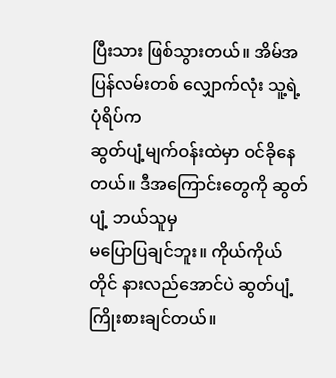ပြီးသား ဖြစ်သွားတယ်။ အိမ်အပြန်လမ်းတစ် လျှောက်လုံး သူ့ရဲ့ပုံရိပ်က
ဆွတ်ပျံ့မျက်ဝန်းထဲမှာ ဝင်ခိုနေတယ်။ ဒီအကြောင်းတွေကို ဆွတ်ပျံ့ ဘယ်သူမှ
မပြောပြချင်ဘူး။ ကိုယ်ကိုယ်တိုင် နားလည်အောင်ပဲ ဆွတ်ပျံ့ ကြိုးစားချင်တယ်။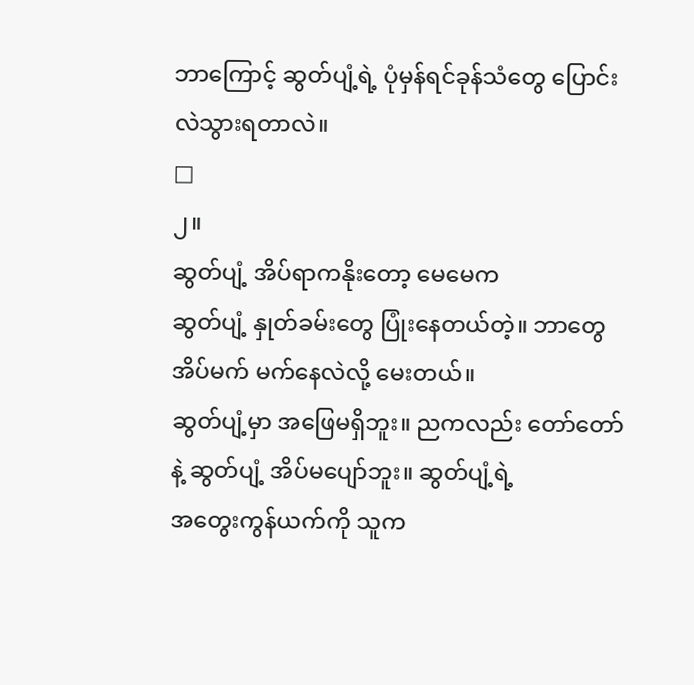ဘာကြောင့် ဆွတ်ပျံ့ရဲ့ ပုံမှန်ရင်ခုန်သံတွေ ပြောင်းလဲသွားရတာလဲ။
□
၂။
ဆွတ်ပျံ့ အိပ်ရာကနိုးတော့ မေမေက
ဆွတ်ပျံ့ နှုတ်ခမ်းတွေ ပြုံးနေတယ်တဲ့။ ဘာတွေ အိပ်မက် မက်နေလဲလို့ မေးတယ်။
ဆွတ်ပျံ့မှာ အဖြေမရှိဘူး။ ညကလည်း တော်တော်နဲ့ ဆွတ်ပျံ့ အိပ်မပျော်ဘူး။ ဆွတ်ပျံ့ရဲ့
အတွေးကွန်ယက်ကို သူက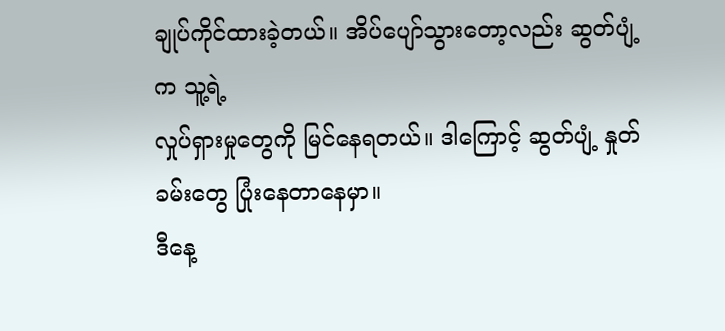ချုပ်ကိုင်ထားခဲ့တယ်။ အိပ်ပျော်သွားတော့လည်း ဆွတ်ပျံ့က သူ့ရဲ့
လှုပ်ရှားမှုတွေကို မြင်နေရတယ်။ ဒါကြောင့် ဆွတ်ပျံ့ နှုတ်ခမ်းတွေ ပြုံးနေတာနေမှာ။
ဒီနေ့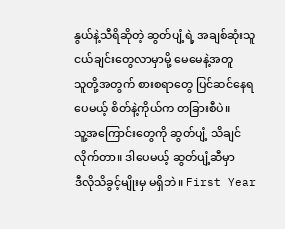နွယ်နဲ့သီရိဆိုတဲ့ ဆွတ်ပျံ့ရဲ့ အချစ်ဆုံးသူငယ်ချင်းတွေလာမှာမို့ မေမေနဲ့အတူ
သူတို့အတွက် စားစရာတွေ ပြင်ဆင်နေရပေမယ့် စိတ်နဲ့ကိုယ်က တခြားစီပဲ။
သူ့အကြောင်းတွေကို ဆွတ်ပျံ့ သိချင်လိုက်တာ။ ဒါပေမယ့် ဆွတ်ပျံ့ဆီမှာ
ဒီလိုသိခွင့်မျိုးမှ မရှိဘဲ။ First Year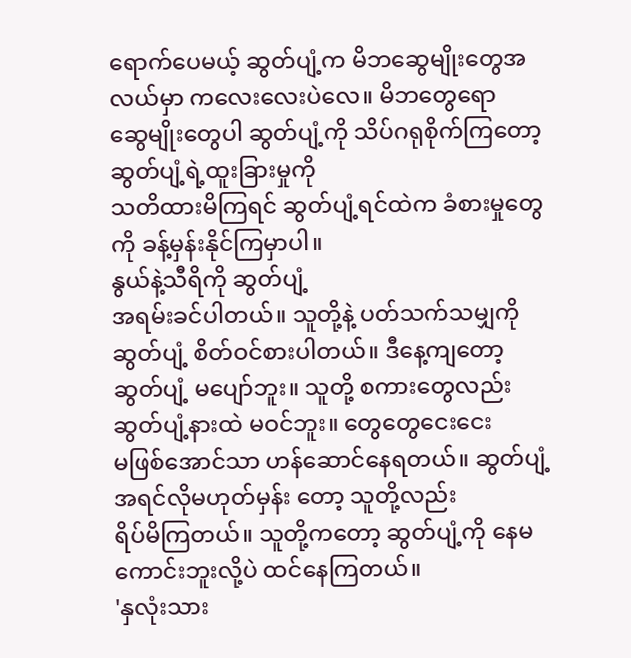ရောက်ပေမယ့် ဆွတ်ပျံ့က မိဘဆွေမျိုးတွေအလယ်မှာ ကလေးလေးပဲလေ။ မိဘတွေရော
ဆွေမျိုးတွေပါ ဆွတ်ပျံ့ကို သိပ်ဂရုစိုက်ကြတော့ ဆွတ်ပျံ့ရဲ့ထူးခြားမှုကို
သတိထားမိကြရင် ဆွတ်ပျံ့ရင်ထဲက ခံစားမှုတွေကို ခန့်မှန်းနိုင်ကြမှာပါ။
နွယ်နဲ့သီရိကို ဆွတ်ပျံ့
အရမ်းခင်ပါတယ်။ သူတို့နဲ့ ပတ်သက်သမျှကို ဆွတ်ပျံ့ စိတ်ဝင်စားပါတယ်။ ဒီနေ့ကျတော့
ဆွတ်ပျံ့ မပျော်ဘူး။ သူတို့ စကားတွေလည်း ဆွတ်ပျံ့နားထဲ မဝင်ဘူး။ တွေတွေငေးငေး
မဖြစ်အောင်သာ ဟန်ဆောင်နေရတယ်။ ဆွတ်ပျံ့ အရင်လိုမဟုတ်မှန်း တော့ သူတို့လည်း
ရိပ်မိကြတယ်။ သူတို့ကတော့ ဆွတ်ပျံ့ကို နေမကောင်းဘူးလို့ပဲ ထင်နေကြတယ်။
'နှလုံးသား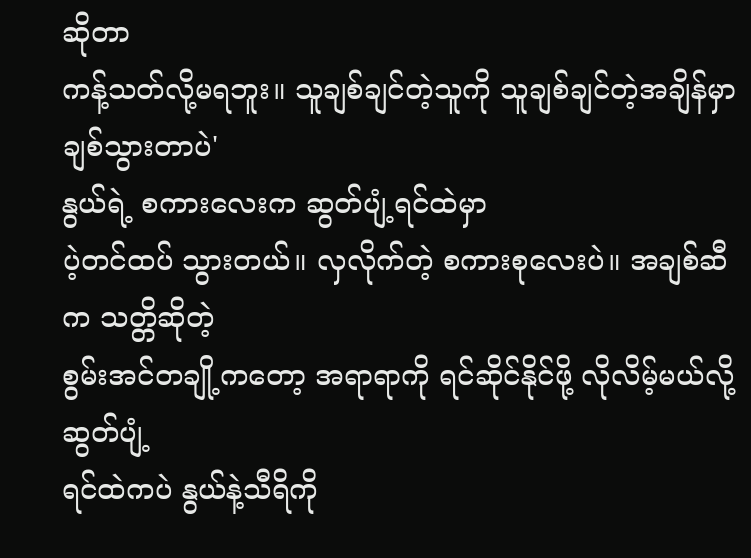ဆိုတာ
ကန့်သတ်လို့မရဘူး။ သူချစ်ချင်တဲ့သူကို သူချစ်ချင်တဲ့အချိန်မှာ ချစ်သွားတာပဲ'
နွယ်ရဲ့ စကားလေးက ဆွတ်ပျံ့ရင်ထဲမှာ
ပဲ့တင်ထပ် သွားတယ်။ လှလိုက်တဲ့ စကားစုလေးပဲ။ အချစ်ဆီက သတ္တိဆိုတဲ့
စွမ်းအင်တချို့ကတော့ အရာရာကို ရင်ဆိုင်နိုင်ဖို့ လိုလိမ့်မယ်လို့ ဆွတ်ပျံ့
ရင်ထဲကပဲ နွယ်နဲ့သီရိကို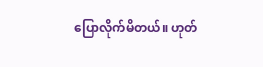ပြောလိုက်မိတယ်။ ဟုတ်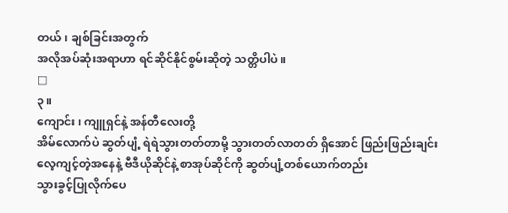တယ်၊ ချစ်ခြင်းအတွက်
အလိုအပ်ဆုံးအရာဟာ ရင်ဆိုင်နိုင်စွမ်းဆိုတဲ့ သတ္တိပါပဲ။
□
၃။
ကျောင်း၊ ကျူရှင်နဲ့ အန်တီလေးတို့
အိမ်လောက်ပဲ ဆွတ်ပျံ့ ရဲရဲသွားတတ်တာမို့ သွားတတ်လာတတ် ရှိအောင် ဖြည်းဖြည်းချင်း
လေ့ကျင့်တဲ့အနေနဲ့ ဗီဒီယိုဆိုင်နဲ့ စာအုပ်ဆိုင်ကို ဆွတ်ပျံ့တစ်ယောက်တည်း
သွားခွင့်ပြုလိုက်ပေ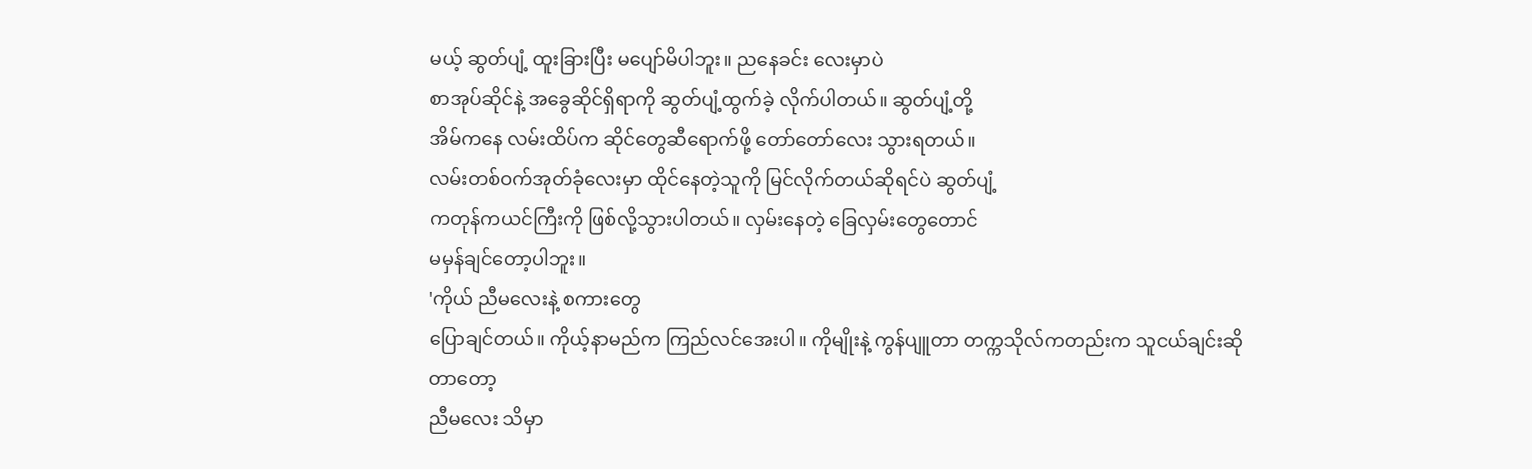မယ့် ဆွတ်ပျံ့ ထူးခြားပြီး မပျော်မိပါဘူး။ ညနေခင်း လေးမှာပဲ
စာအုပ်ဆိုင်နဲ့ အခွေဆိုင်ရှိရာကို ဆွတ်ပျံ့ထွက်ခဲ့ လိုက်ပါတယ်။ ဆွတ်ပျံ့တို့
အိမ်ကနေ လမ်းထိပ်က ဆိုင်တွေဆီရောက်ဖို့ တော်တော်လေး သွားရတယ်။
လမ်းတစ်ဝက်အုတ်ခုံလေးမှာ ထိုင်နေတဲ့သူကို မြင်လိုက်တယ်ဆိုရင်ပဲ ဆွတ်ပျံ့
ကတုန်ကယင်ကြီးကို ဖြစ်လို့သွားပါတယ်။ လှမ်းနေတဲ့ ခြေလှမ်းတွေတောင်
မမှန်ချင်တော့ပါဘူး။
'ကိုယ် ညီမလေးနဲ့ စကားတွေ
ပြောချင်တယ်။ ကိုယ့်နာမည်က ကြည်လင်အေးပါ။ ကိုမျိုးနဲ့ ကွန်ပျူတာ တက္ကသိုလ်ကတည်းက သူငယ်ချင်းဆိုတာတော့
ညီမလေး သိမှာ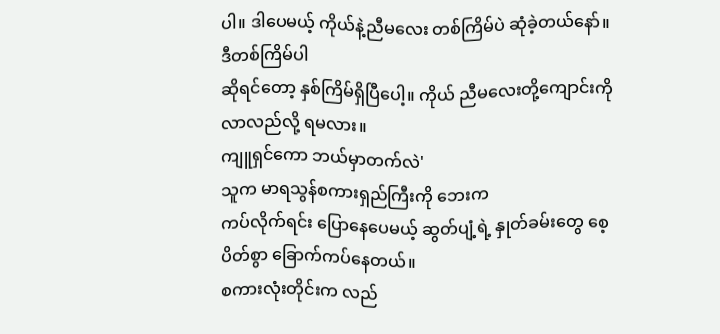ပါ။ ဒါပေမယ့် ကိုယ်နဲ့ညီမလေး တစ်ကြိမ်ပဲ ဆုံခဲ့တယ်နော်။ ဒီတစ်ကြိမ်ပါ
ဆိုရင်တော့ နှစ်ကြိမ်ရှိပြီပေါ့။ ကိုယ် ညီမလေးတို့ကျောင်းကို လာလည်လို့ ရမလား။
ကျူရှင်ကော ဘယ်မှာတက်လဲ'
သူက မာရသွန်စကားရှည်ကြီးကို ဘေးက
ကပ်လိုက်ရင်း ပြောနေပေမယ့် ဆွတ်ပျံ့ရဲ့ နှုတ်ခမ်းတွေ စေ့ပိတ်စွာ ခြောက်ကပ်နေတယ်။
စကားလုံးတိုင်းက လည်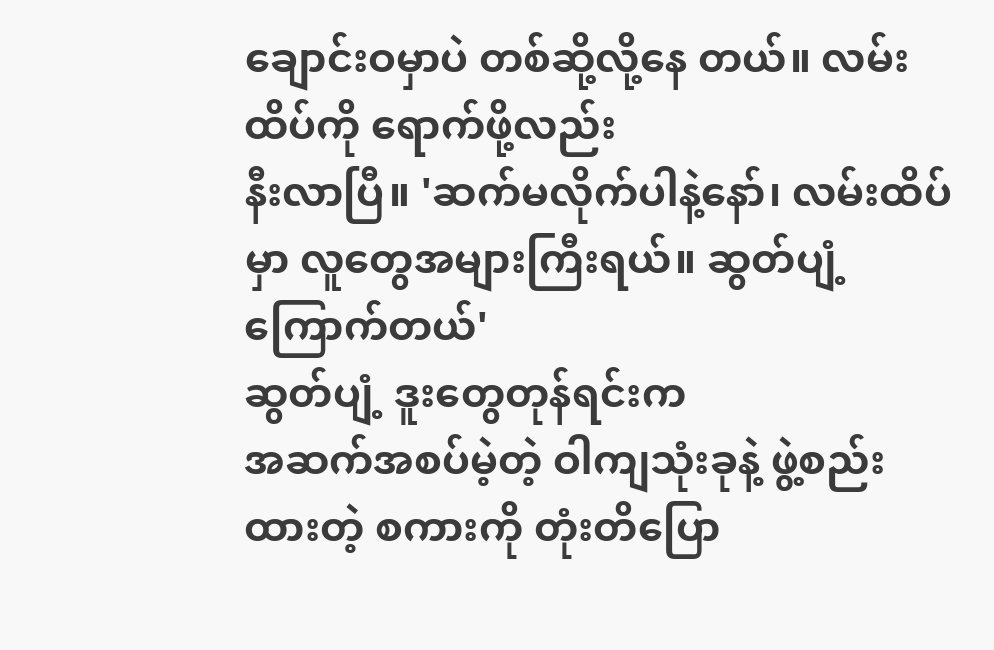ချောင်းဝမှာပဲ တစ်ဆို့လို့နေ တယ်။ လမ်းထိပ်ကို ရောက်ဖို့လည်း
နီးလာပြီ။ 'ဆက်မလိုက်ပါနဲ့နော်၊ လမ်းထိပ်မှာ လူတွေအများကြီးရယ်။ ဆွတ်ပျံ့ကြောက်တယ်'
ဆွတ်ပျံ့ ဒူးတွေတုန်ရင်းက
အဆက်အစပ်မဲ့တဲ့ ဝါကျသုံးခုနဲ့ ဖွဲ့စည်းထားတဲ့ စကားကို တုံးတိပြော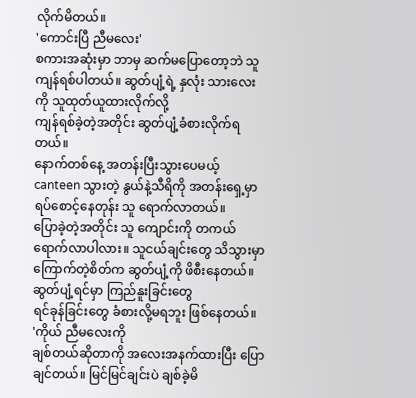လိုက်မိတယ်။
'ကောင်းပြီ ညီမလေး'
စကားအဆုံးမှာ ဘာမှ ဆက်မပြောတော့ဘဲ သူ
ကျန်ရစ်ပါတယ်။ ဆွတ်ပျံ့ရဲ့ နှလုံး သားလေးကို သူထုတ်ယူထားလိုက်လို့
ကျန်ရစ်ခဲ့တဲ့အတိုင်း ဆွတ်ပျံ့ခံစားလိုက်ရတယ်။
နောက်တစ်နေ့ အတန်းပြီးသွားပေမယ့် canteen သွားတဲ့ နွယ်နဲ့သီရိကို အတန်းရှေ့မှာ ရပ်စောင့်နေတုန်း သူ ရောက်လာတယ်။
ပြောခဲ့တဲ့အတိုင်း သူ ကျောင်းကို တကယ်ရောက်လာပါလား။ သူငယ်ချင်းတွေ သိသွားမှာ
ကြောက်တဲ့စိတ်က ဆွတ်ပျံ့ကို ဖိစီးနေတယ်။ ဆွတ်ပျံ့ရင်မှာ ကြည်နူးခြင်းတွေ
ရင်ခုန်ခြင်းတွေ ခံစားလို့မရဘူး ဖြစ်နေတယ်။
'ကိုယ် ညီမလေးကို
ချစ်တယ်ဆိုတာကို အလေးအနက်ထားပြီး ပြောချင်တယ်။ မြင်မြင်ချင်းပဲ ချစ်ခဲ့မိ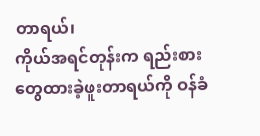တာရယ်၊
ကိုယ်အရင်တုန်းက ရည်းစားတွေထားခဲ့ဖူးတာရယ်ကို ဝန်ခံ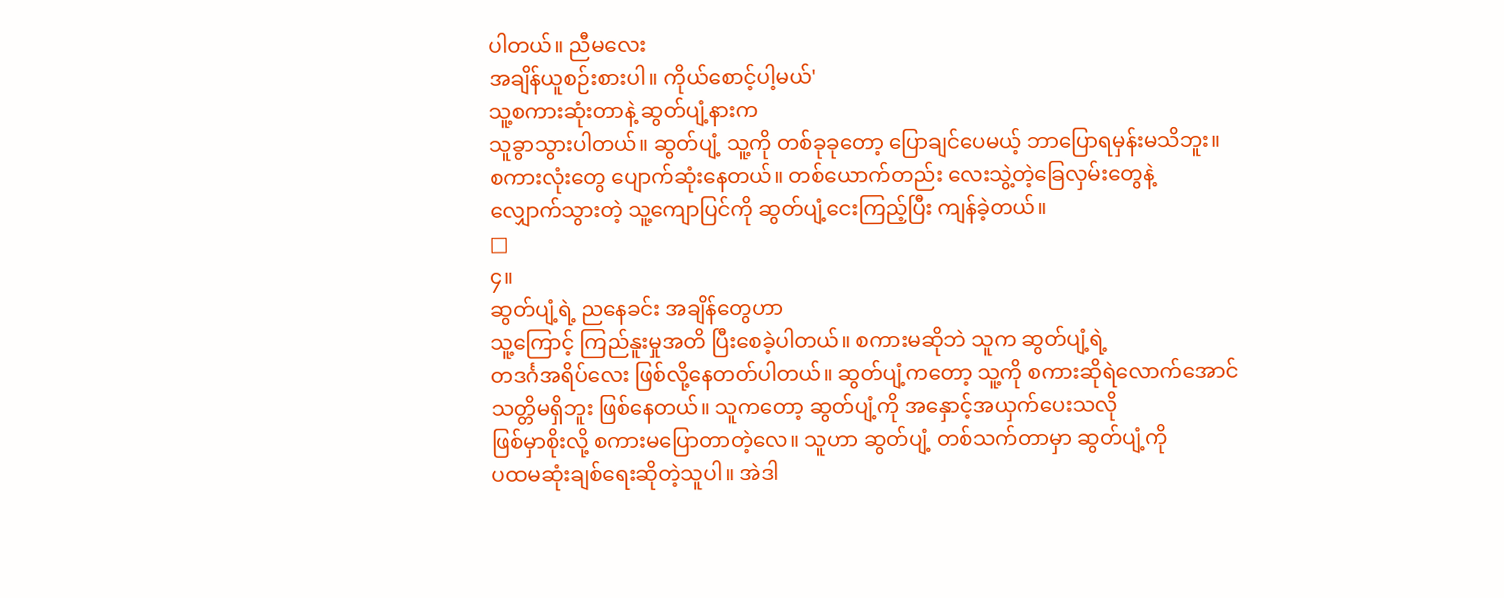ပါတယ်။ ညီမလေး
အချိန်ယူစဉ်းစားပါ။ ကိုယ်စောင့်ပါ့မယ်'
သူ့စကားဆုံးတာနဲ့ ဆွတ်ပျံ့နားက
သူခွာသွားပါတယ်။ ဆွတ်ပျံ့ သူ့ကို တစ်ခုခုတော့ ပြောချင်ပေမယ့် ဘာပြောရမှန်းမသိဘူး။
စကားလုံးတွေ ပျောက်ဆုံးနေတယ်။ တစ်ယောက်တည်း လေးသွဲ့တဲ့ခြေလှမ်းတွေနဲ့
လျှောက်သွားတဲ့ သူ့ကျောပြင်ကို ဆွတ်ပျံ့ငေးကြည့်ပြီး ကျန်ခဲ့တယ်။
□
၄။
ဆွတ်ပျံ့ရဲ့ ညနေခင်း အချိန်တွေဟာ
သူ့ကြောင့် ကြည်နူးမှုအတိ ပြီးစေခဲ့ပါတယ်။ စကားမဆိုဘဲ သူက ဆွတ်ပျံ့ရဲ့
တဒင်္ဂအရိပ်လေး ဖြစ်လို့နေတတ်ပါတယ်။ ဆွတ်ပျံ့ကတော့ သူ့ကို စကားဆိုရဲလောက်အောင်
သတ္တိမရှိဘူး ဖြစ်နေတယ်။ သူကတော့ ဆွတ်ပျံ့ကို အနှောင့်အယှက်ပေးသလို
ဖြစ်မှာစိုးလို့ စကားမပြောတာတဲ့လေ။ သူဟာ ဆွတ်ပျံ့ တစ်သက်တာမှာ ဆွတ်ပျံ့ကို
ပထမဆုံးချစ်ရေးဆိုတဲ့သူပါ။ အဲဒါ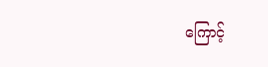ကြောင့်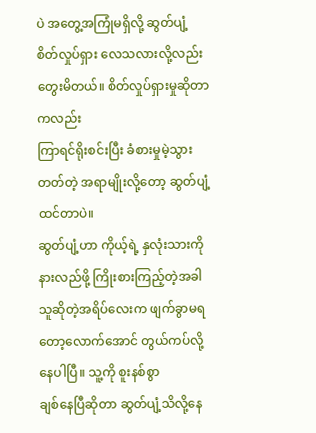ပဲ အတွေ့အကြုံမရှိလို့ ဆွတ်ပျံ့
စိတ်လှုပ်ရှား လေသလားလို့လည်း တွေးမိတယ်။ စိတ်လှုပ်ရှားမှုဆိုတာကလည်း
ကြာရင်ရိုးစင်းပြီး ခံစားမှုမဲ့သွားတတ်တဲ့ အရာမျိုးလို့တော့ ဆွတ်ပျံ့ထင်တာပဲ။
ဆွတ်ပျံ့ဟာ ကိုယ့်ရဲ့ နှလုံးသားကို နားလည်ဖို့ ကြိုးစားကြည့်တဲ့အခါ
သူဆိုတဲ့အရိပ်လေးက ဖျက်ခွာမရတော့လောက်အောင် တွယ်ကပ်လို့နေပါပြီ။ သူ့ကို စူးနစ်စွာ
ချစ်နေပြီဆိုတာ ဆွတ်ပျံ့သိလို့နေ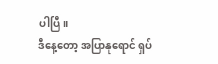ပါပြီ။
ဒီနေ့တော့ အပြာနုရောင် ရှပ်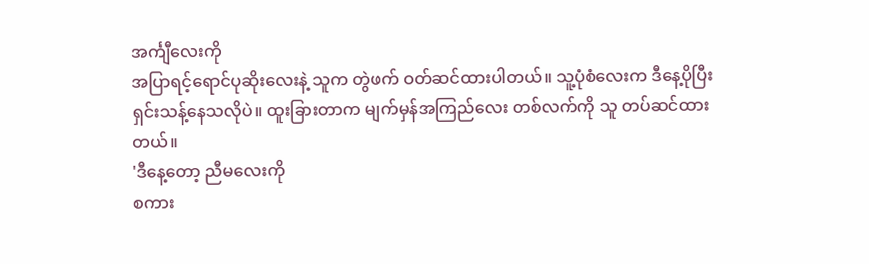အင်္ကျီလေးကို
အပြာရင့်ရောင်ပုဆိုးလေးနဲ့ သူက တွဲဖက် ဝတ်ဆင်ထားပါတယ်။ သူ့ပုံစံလေးက ဒီနေ့ပိုပြီး
ရှင်းသန့်နေသလိုပဲ။ ထူးခြားတာက မျက်မှန်အကြည်လေး တစ်လက်ကို သူ တပ်ဆင်ထားတယ်။
'ဒီနေ့တော့ ညီမလေးကို
စကား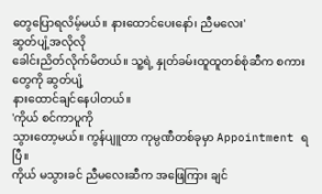တွေပြောရလိမ့်မယ်။ နားထောင်ပေးနော်၊ ညီမလေး'
ဆွတ်ပျံ့အလိုလို
ခေါင်းညိတ်လိုက်မိတယ်။ သူ့ရဲ့ နှုတ်ခမ်းထူထူတစ်စုံဆီက စကားတွေကို ဆွတ်ပျံ့
နားထောင်ချင်နေပါတယ်။
'ကိုယ် စင်ကာပူကို
သွားတော့မယ်။ ကွန်ပျူတာ ကုမ္ပဏီတစ်ခုမှာ Appointment ရပြီ။
ကိုယ် မသွားခင် ညီမလေးဆီက အဖြေကြား ချင်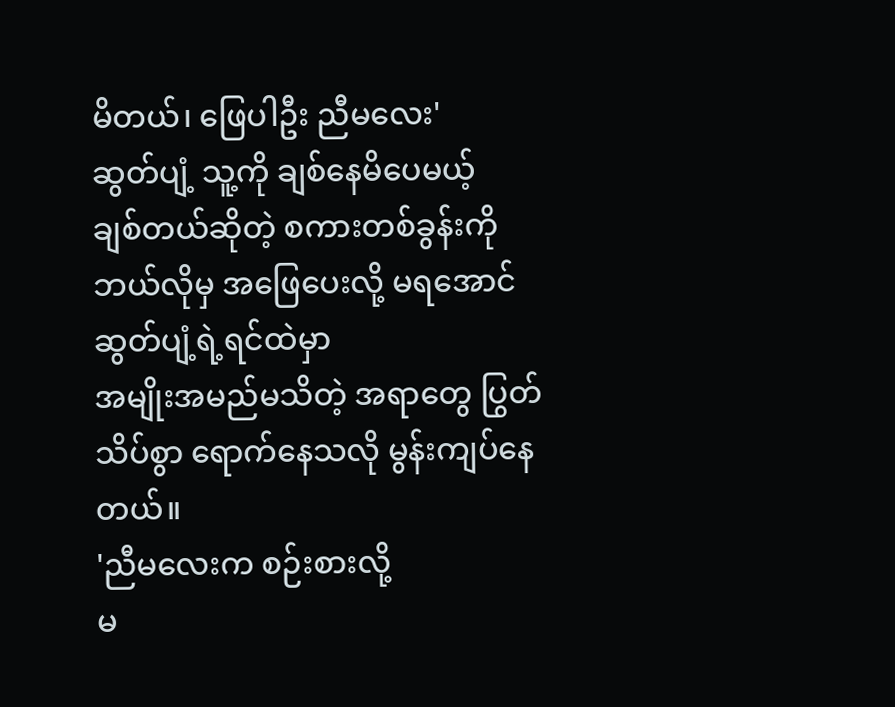မိတယ်၊ ဖြေပါဦး ညီမလေး'
ဆွတ်ပျံ့ သူ့ကို ချစ်နေမိပေမယ့်
ချစ်တယ်ဆိုတဲ့ စကားတစ်ခွန်းကို ဘယ်လိုမှ အဖြေပေးလို့ မရအောင် ဆွတ်ပျံ့ရဲ့ရင်ထဲမှာ
အမျိုးအမည်မသိတဲ့ အရာတွေ ပြွတ်သိပ်စွာ ရောက်နေသလို မွန်းကျပ်နေတယ်။
'ညီမလေးက စဉ်းစားလို့
မ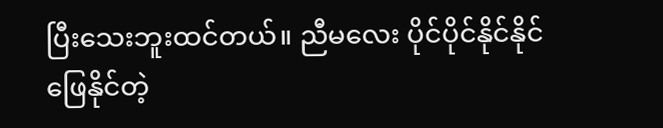ပြီးသေးဘူးထင်တယ်။ ညီမလေး ပိုင်ပိုင်နိုင်နိုင် ဖြေနိုင်တဲ့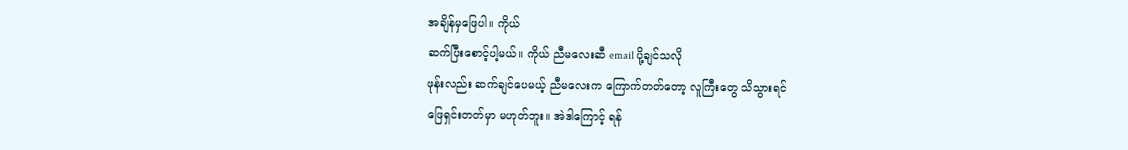အချိန်မှဖြေပါ။ ကိုယ်
ဆက်ပြီးစောင့်ပါ့မယ်။ ကိုယ် ညီမလေးဆီ email ပို့ချင်သလို
ဖုန်းလည်း ဆက်ချင်ပေမယ့် ညီမလေးက ကြောက်တတ်တော့ လူကြီးတွေ သိသွားရင်
ဖြေရှင်းတတ်မှာ မဟုတ်ဘူး။ အဲဒါကြောင့် ရန်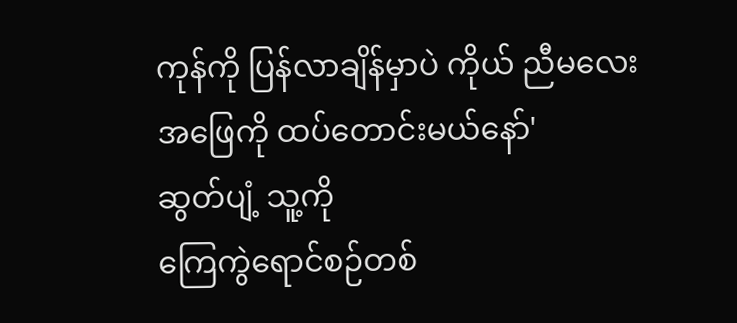ကုန်ကို ပြန်လာချိန်မှာပဲ ကိုယ် ညီမလေး
အဖြေကို ထပ်တောင်းမယ်နော်'
ဆွတ်ပျံ့ သူ့ကို
ကြေကွဲရောင်စဉ်တစ်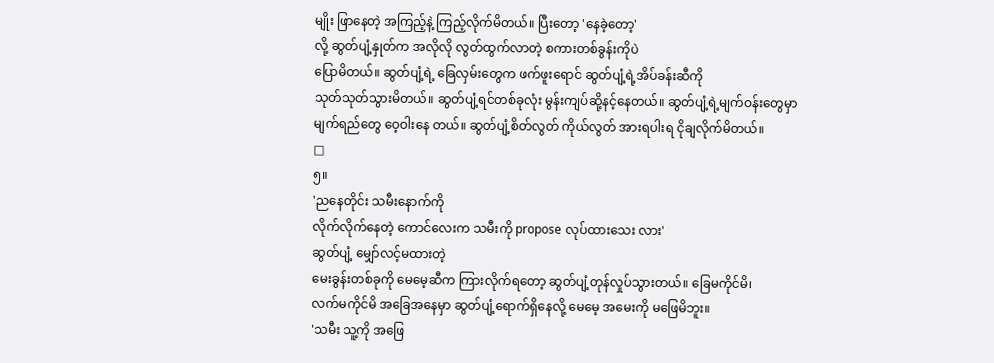မျိုး ဖြာနေတဲ့ အကြည့်နဲ့ ကြည့်လိုက်မိတယ်။ ပြီးတော့ 'နေခဲ့တော့'
လို့ ဆွတ်ပျံ့နှုတ်က အလိုလို လွတ်ထွက်လာတဲ့ စကားတစ်ခွန်းကိုပဲ
ပြောမိတယ်။ ဆွတ်ပျံ့ရဲ့ ခြေလှမ်းတွေက ဖက်ဖူးရောင် ဆွတ်ပျံ့ရဲ့အိပ်ခန်းဆီကို
သုတ်သုတ်သွားမိတယ်။ ဆွတ်ပျံ့ရင်တစ်ခုလုံး မွန်းကျပ်ဆို့နင့်နေတယ်။ ဆွတ်ပျံ့ရဲ့မျက်ဝန်းတွေမှာ
မျက်ရည်တွေ ဝေ့ဝါးနေ တယ်။ ဆွတ်ပျံ့စိတ်လွတ် ကိုယ်လွတ် အားရပါးရ ငိုချလိုက်မိတယ်။
□
၅။
'ညနေတိုင်း သမီးနောက်ကို
လိုက်လိုက်နေတဲ့ ကောင်လေးက သမီးကို propose လုပ်ထားသေး လား'
ဆွတ်ပျံ့ မျှော်လင့်မထားတဲ့
မေးခွန်းတစ်ခုကို မေမေ့ဆီက ကြားလိုက်ရတော့ ဆွတ်ပျံ့တုန်လှုပ်သွားတယ်။ ခြေမကိုင်မိ၊
လက်မကိုင်မိ အခြေအနေမှာ ဆွတ်ပျံ့ရောက်ရှိနေလို့ မေမေ့ အမေးကို မဖြေမိဘူး။
'သမီး သူ့ကို အဖြေ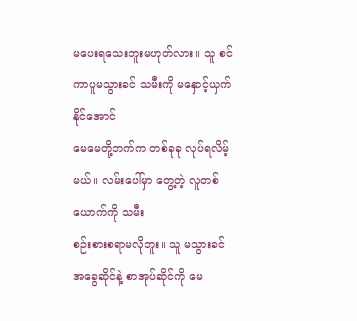မပေးရသေးဘူးမဟုတ်လား။ သူ စင်ကာပူမသွားခင် သမီးကို မနှောင့်ယှက်နိုင်အောင်
မေမေတို့ဘက်က တစ်ခုခု လုပ်ရလိမ့်မယ်။ လမ်းပေါ်မှာ တွေ့တဲ့ လူတစ်ယောက်ကို သမီး
စဉ်းစားစရာမလိုဘူး။ သူ မသွားခင် အခွေဆိုင်နဲ့ စာအုပ်ဆိုင်ကို မေ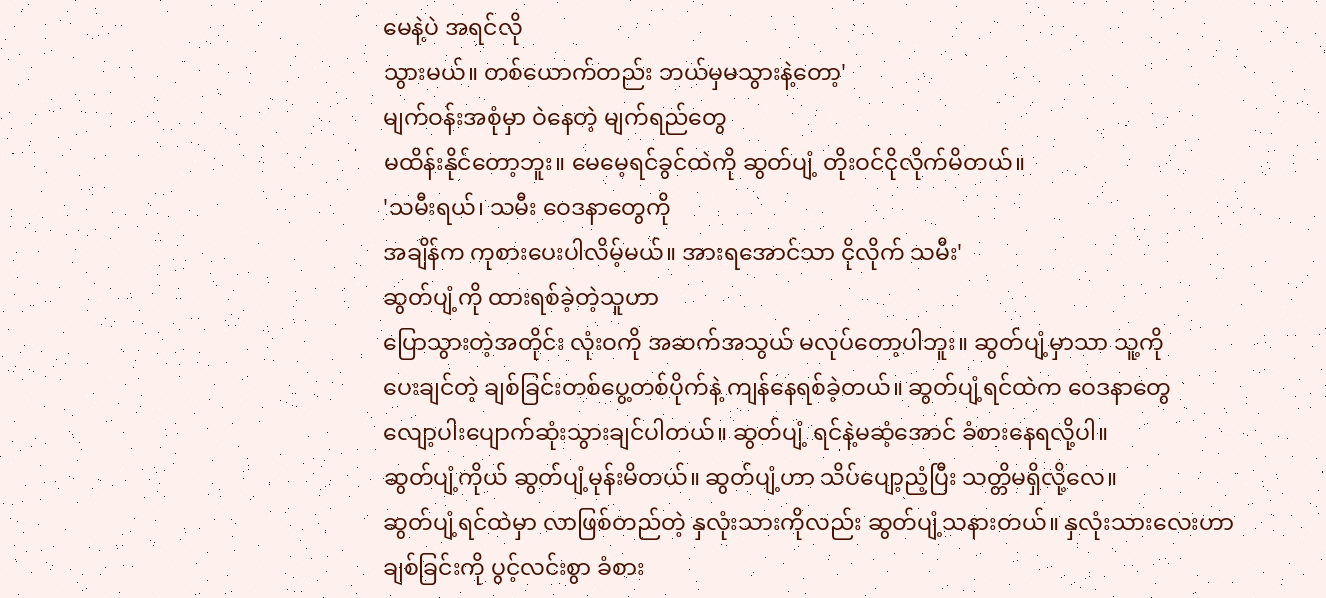မေနဲ့ပဲ အရင်လို
သွားမယ်။ တစ်ယောက်တည်း ဘယ်မှမသွားနဲ့တော့'
မျက်ဝန်းအစုံမှာ ဝဲနေတဲ့ မျက်ရည်တွေ
မထိန်းနိုင်တော့ဘူး။ မေမေ့ရင်ခွင်ထဲကို ဆွတ်ပျံ့ တိုးဝင်ငိုလိုက်မိတယ်။
'သမီးရယ်၊ သမီး ဝေဒနာတွေကို
အချိန်က ကုစားပေးပါလိမ့်မယ်။ အားရအောင်သာ ငိုလိုက် သမီး'
ဆွတ်ပျံ့ကို ထားရစ်ခဲ့တဲ့သူဟာ
ပြောသွားတဲ့အတိုင်း လုံးဝကို အဆက်အသွယ် မလုပ်တော့ပါဘူး။ ဆွတ်ပျံ့မှာသာ သူ့ကို
ပေးချင်တဲ့ ချစ်ခြင်းတစ်ပွေ့တစ်ပိုက်နဲ့ ကျန်နေရစ်ခဲ့တယ်။ ဆွတ်ပျံ့ရင်ထဲက ဝေဒနာတွေ
လျော့ပါးပျောက်ဆုံးသွားချင်ပါတယ်။ ဆွတ်ပျံ့ ရင်နဲ့မဆံ့အောင် ခံစားနေရလို့ပါ။
ဆွတ်ပျံ့ကိုယ် ဆွတ်ပျံ့မုန်းမိတယ်။ ဆွတ်ပျံ့ဟာ သိပ်ပျော့ညံ့ပြီး သတ္တိမရှိလို့လေ။
ဆွတ်ပျံ့ရင်ထဲမှာ လာဖြစ်တည်တဲ့ နှလုံးသားကိုလည်း ဆွတ်ပျံ့သနားတယ်။ နှလုံးသားလေးဟာ
ချစ်ခြင်းကို ပွင့်လင်းစွာ ခံစား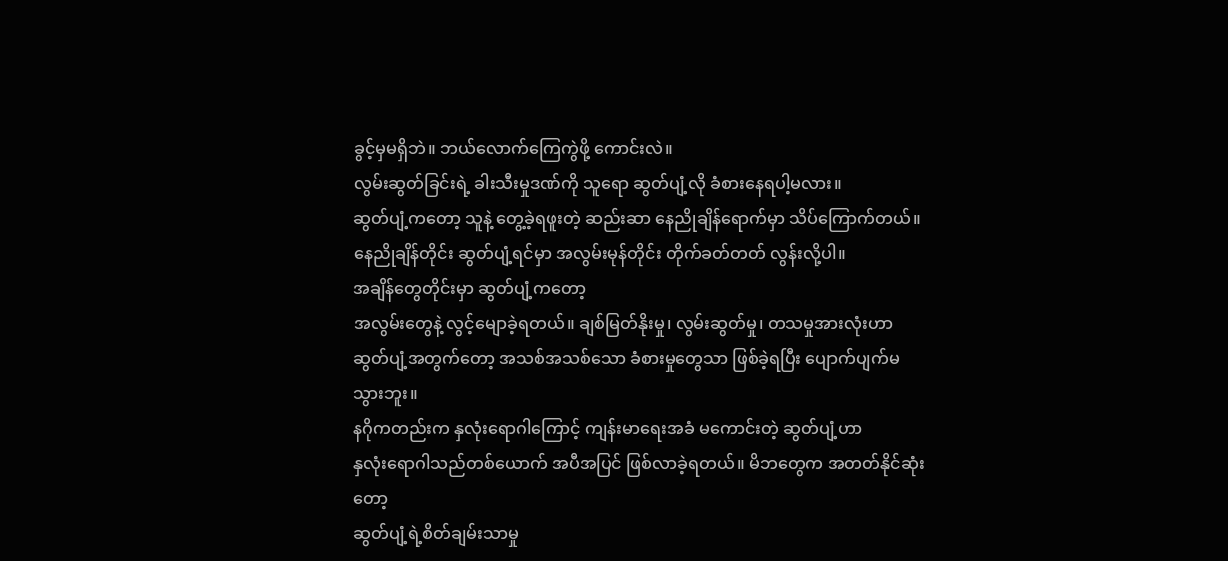ခွင့်မှမရှိဘဲ။ ဘယ်လောက်ကြေကွဲဖို့ ကောင်းလဲ။
လွမ်းဆွတ်ခြင်းရဲ့ ခါးသီးမှုဒဏ်ကို သူရော ဆွတ်ပျံ့လို ခံစားနေရပါ့မလား။
ဆွတ်ပျံ့ကတော့ သူနဲ့ တွေ့ခဲ့ရဖူးတဲ့ ဆည်းဆာ နေညိုချိန်ရောက်မှာ သိပ်ကြောက်တယ်။
နေညိုချိန်တိုင်း ဆွတ်ပျံ့ရင်မှာ အလွမ်းမုန်တိုင်း တိုက်ခတ်တတ် လွန်းလို့ပါ။
အချိန်တွေတိုင်းမှာ ဆွတ်ပျံ့ကတော့
အလွမ်းတွေနဲ့ လွင့်မျောခဲ့ရတယ်။ ချစ်မြတ်နိုးမှု၊ လွမ်းဆွတ်မှု၊ တသမှုအားလုံးဟာ
ဆွတ်ပျံ့အတွက်တော့ အသစ်အသစ်သော ခံစားမှုတွေသာ ဖြစ်ခဲ့ရပြီး ပျောက်ပျက်မသွားဘူး။
နဂိုကတည်းက နှလုံးရောဂါကြောင့် ကျန်းမာရေးအခံ မကောင်းတဲ့ ဆွတ်ပျံ့ဟာ
နှလုံးရောဂါသည်တစ်ယောက် အပီအပြင် ဖြစ်လာခဲ့ရတယ်။ မိဘတွေက အတတ်နိုင်ဆုံးတော့
ဆွတ်ပျံ့ရဲ့စိတ်ချမ်းသာမှု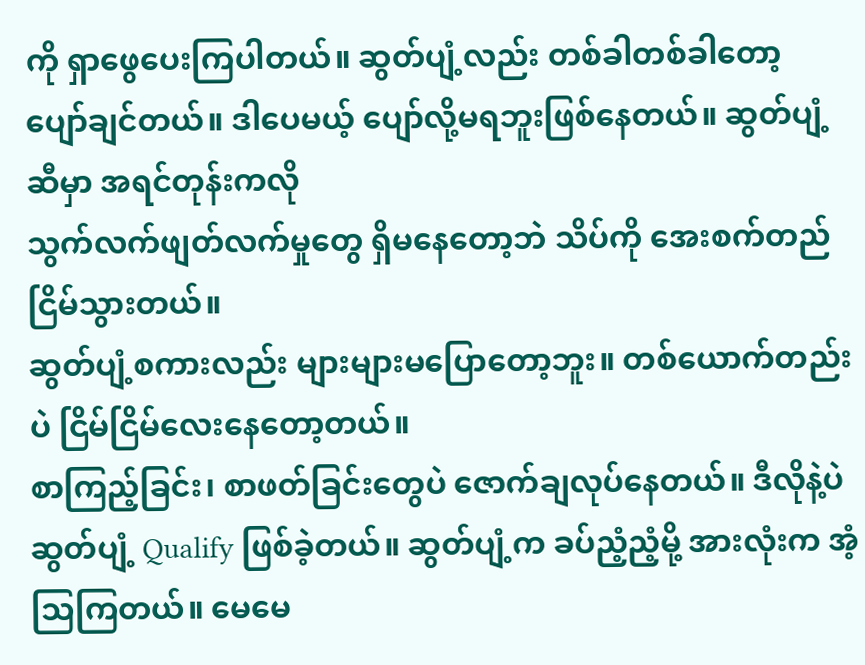ကို ရှာဖွေပေးကြပါတယ်။ ဆွတ်ပျံ့လည်း တစ်ခါတစ်ခါတော့
ပျော်ချင်တယ်။ ဒါပေမယ့် ပျော်လို့မရဘူးဖြစ်နေတယ်။ ဆွတ်ပျံ့ဆီမှာ အရင်တုန်းကလို
သွက်လက်ဖျတ်လက်မှုတွေ ရှိမနေတော့ဘဲ သိပ်ကို အေးစက်တည်ငြိမ်သွားတယ်။
ဆွတ်ပျံ့စကားလည်း များများမပြောတော့ဘူး။ တစ်ယောက်တည်းပဲ ငြိမ်ငြိမ်လေးနေတော့တယ်။
စာကြည့်ခြင်း၊ စာဖတ်ခြင်းတွေပဲ ဇောက်ချလုပ်နေတယ်။ ဒီလိုနဲ့ပဲ ဆွတ်ပျံ့ Qualify ဖြစ်ခဲ့တယ်။ ဆွတ်ပျံ့က ခပ်ညံ့ညံ့မို့ အားလုံးက အံ့သြကြတယ်။ မေမေ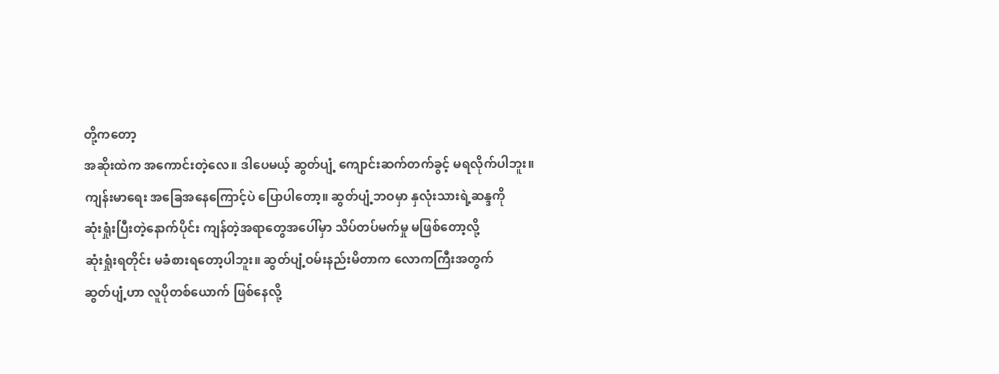တို့ကတော့
အဆိုးထဲက အကောင်းတဲ့လေ။ ဒါပေမယ့် ဆွတ်ပျံ့ ကျောင်းဆက်တက်ခွင့် မရလိုက်ပါဘူး။
ကျန်းမာရေး အခြေအနေကြောင့်ပဲ ပြောပါတော့။ ဆွတ်ပျံ့ဘဝမှာ နှလုံးသားရဲ့ဆန္ဒကို
ဆုံးရှုံးပြီးတဲ့နောက်ပိုင်း ကျန်တဲ့အရာတွေအပေါ်မှာ သိပ်တပ်မက်မှု မဖြစ်တော့လို့
ဆုံးရှုံးရတိုင်း မခံစားရတော့ပါဘူး။ ဆွတ်ပျံ့ဝမ်းနည်းမိတာက လောကကြီးအတွက်
ဆွတ်ပျံ့ဟာ လူပိုတစ်ယောက် ဖြစ်နေလို့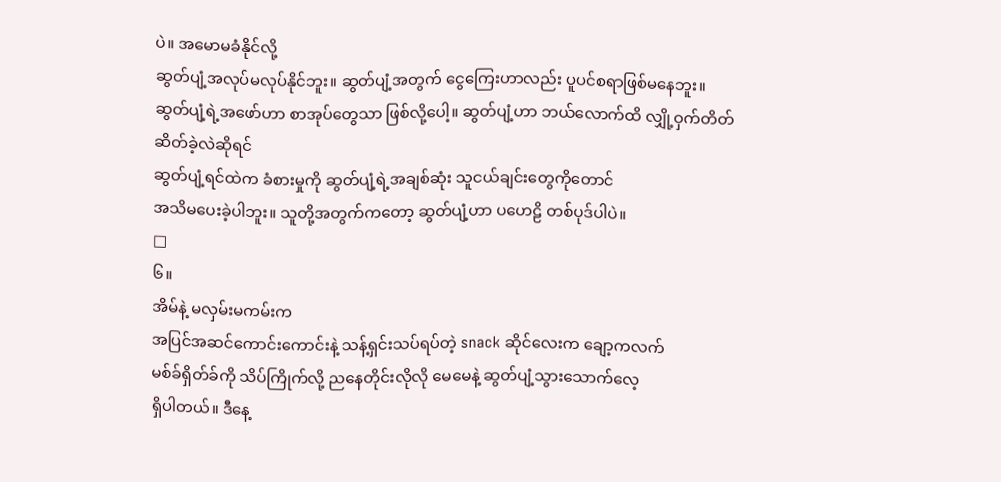ပဲ။ အမောမခံနိုင်လို့
ဆွတ်ပျံ့အလုပ်မလုပ်နိုင်ဘူး။ ဆွတ်ပျံ့အတွက် ငွေကြေးဟာလည်း ပူပင်စရာဖြစ်မနေဘူး။
ဆွတ်ပျံ့ရဲ့အဖော်ဟာ စာအုပ်တွေသာ ဖြစ်လို့ပေါ့။ ဆွတ်ပျံ့ဟာ ဘယ်လောက်ထိ လျှို့ဝှက်တိတ်ဆိတ်ခဲ့လဲဆိုရင်
ဆွတ်ပျံ့ရင်ထဲက ခံစားမှုကို ဆွတ်ပျံ့ရဲ့အချစ်ဆုံး သူငယ်ချင်းတွေကိုတောင်
အသိမပေးခဲ့ပါဘူး။ သူတို့အတွက်ကတော့ ဆွတ်ပျံ့ဟာ ပဟေဠိ တစ်ပုဒ်ပါပဲ။
□
၆။
အိမ်နဲ့ မလှမ်းမကမ်းက
အပြင်အဆင်ကောင်းကောင်းနဲ့ သန့်ရှင်းသပ်ရပ်တဲ့ snack ဆိုင်လေးက ချော့ကလက်
မစ်ခ်ရှိတ်ခ်ကို သိပ်ကြိုက်လို့ ညနေတိုင်းလိုလို မေမေနဲ့ ဆွတ်ပျံ့သွားသောက်လေ့
ရှိပါတယ်။ ဒီနေ့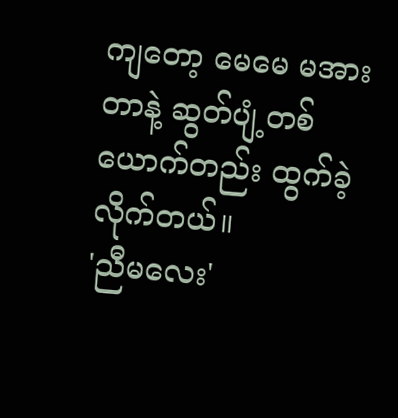ကျတော့ မေမေ မအားတာနဲ့ ဆွတ်ပျံ့တစ်ယောက်တည်း ထွက်ခဲ့လိုက်တယ်။
'ညီမလေး'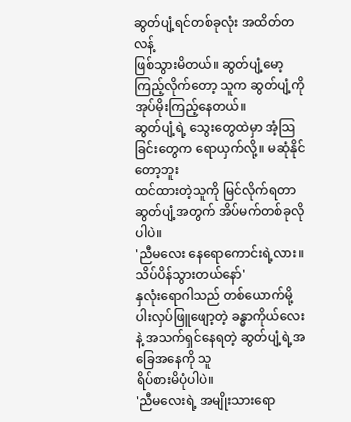ဆွတ်ပျံ့ရင်တစ်ခုလုံး အထိတ်တလန့်
ဖြစ်သွားမိတယ်။ ဆွတ်ပျံ့မော့ကြည့်လိုက်တော့ သူက ဆွတ်ပျံ့ကို အုပ်မိုးကြည့်နေတယ်။
ဆွတ်ပျံ့ရဲ့ သွေးတွေထဲမှာ အံ့သြခြင်းတွေက ရောယှက်လို့။ မဆုံနိုင်တော့ဘူး
ထင်ထားတဲ့သူကို မြင်လိုက်ရတာ ဆွတ်ပျံ့အတွက် အိပ်မက်တစ်ခုလိုပါပဲ။
'ညီမလေး နေရောကောင်းရဲ့လား။
သိပ်ပိန်သွားတယ်နော်'
နှလုံးရောဂါသည် တစ်ယောက်မို့
ပါးလှပ်ဖြူဖျော့တဲ့ ခန္ဓာကိုယ်လေးနဲ့ အသက်ရှင်နေရတဲ့ ဆွတ်ပျံ့ရဲ့အခြေအနေကို သူ
ရိပ်စားမိပုံပါပဲ။
'ညီမလေးရဲ့ အမျိုးသားရော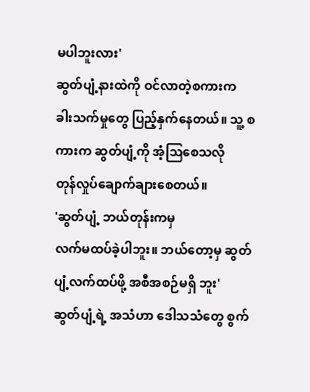မပါဘူးလား'
ဆွတ်ပျံ့နားထဲကို ဝင်လာတဲ့စကားက
ခါးသက်မှုတွေ ပြည့်နှက်နေတယ်။ သူ့ စကားက ဆွတ်ပျံ့ကို အံ့သြစေသလို
တုန်လှုပ်ချောက်ချားစေတယ်။
'ဆွတ်ပျံ့ ဘယ်တုန်းကမှ
လက်မထပ်ခဲ့ပါဘူး။ ဘယ်တော့မှ ဆွတ်ပျံ့လက်ထပ်ဖို့ အစီအစဉ်မရှိ ဘူး'
ဆွတ်ပျံ့ရဲ့ အသံဟာ ဒေါသသံတွေ စွက်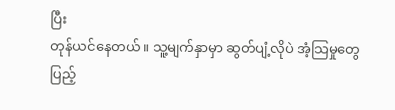ပြီး
တုန်ယင်နေတယ်။ သူ့မျက်နှာမှာ ဆွတ်ပျံ့လိုပဲ အံ့သြမှုတွေ ပြည့်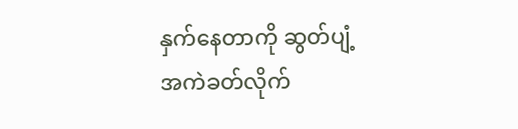နှက်နေတာကို ဆွတ်ပျံ့
အကဲခတ်လိုက်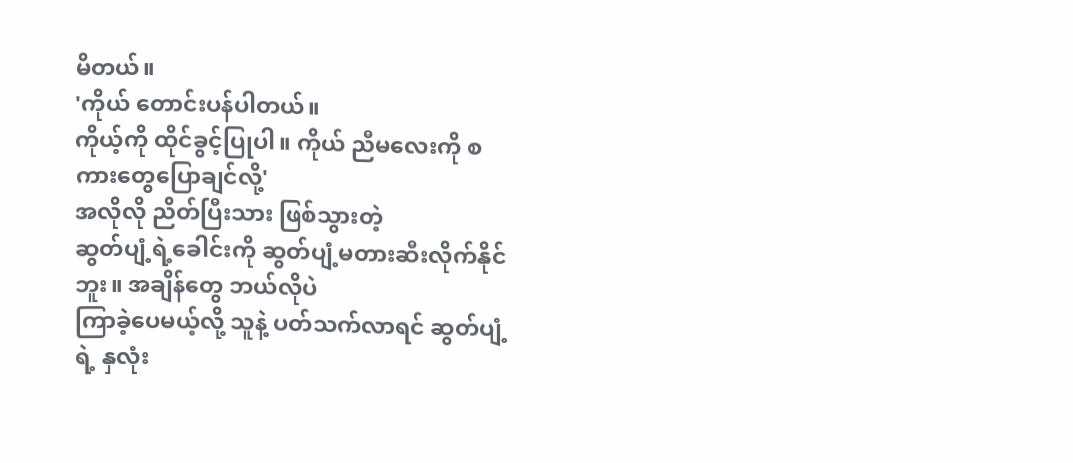မိတယ်။
'ကိုယ် တောင်းပန်ပါတယ်။
ကိုယ့်ကို ထိုင်ခွင့်ပြုပါ။ ကိုယ် ညီမလေးကို စကားတွေပြောချင်လို့'
အလိုလို ညိတ်ပြီးသား ဖြစ်သွားတဲ့
ဆွတ်ပျံ့ရဲ့ခေါင်းကို ဆွတ်ပျံ့မတားဆီးလိုက်နိုင်ဘူး။ အချိန်တွေ ဘယ်လိုပဲ
ကြာခဲ့ပေမယ့်လို့ သူနဲ့ ပတ်သက်လာရင် ဆွတ်ပျံ့ရဲ့ နှလုံး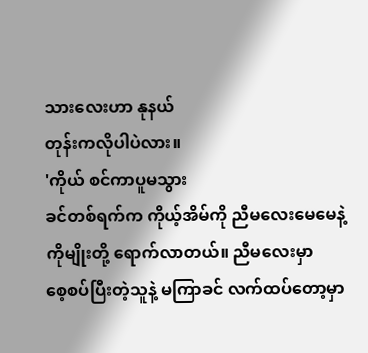သားလေးဟာ နုနယ်
တုန်းကလိုပါပဲလား။
'ကိုယ် စင်ကာပူမသွား
ခင်တစ်ရက်က ကိုယ့်အိမ်ကို ညီမလေးမေမေနဲ့ ကိုမျိုးတို့ ရောက်လာတယ်။ ညီမလေးမှာ
စေ့စပ်ပြီးတဲ့သူနဲ့ မကြာခင် လက်ထပ်တော့မှာ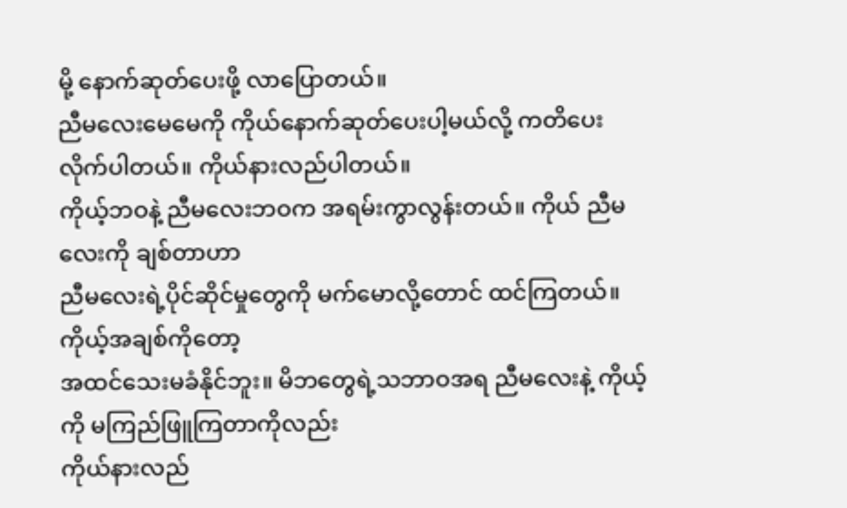မို့ နောက်ဆုတ်ပေးဖို့ လာပြောတယ်။
ညီမလေးမေမေကို ကိုယ်နောက်ဆုတ်ပေးပါ့မယ်လို့ ကတိပေးလိုက်ပါတယ်။ ကိုယ်နားလည်ပါတယ်။
ကိုယ့်ဘဝနဲ့ ညီမလေးဘဝက အရမ်းကွာလွန်းတယ်။ ကိုယ် ညီမလေးကို ချစ်တာဟာ
ညီမလေးရဲ့ပိုင်ဆိုင်မှုတွေကို မက်မောလို့တောင် ထင်ကြတယ်။ ကိုယ့်အချစ်ကိုတော့
အထင်သေးမခံနိုင်ဘူး။ မိဘတွေရဲ့သဘာဝအရ ညီမလေးနဲ့ ကိုယ့်ကို မကြည်ဖြူကြတာကိုလည်း
ကိုယ်နားလည်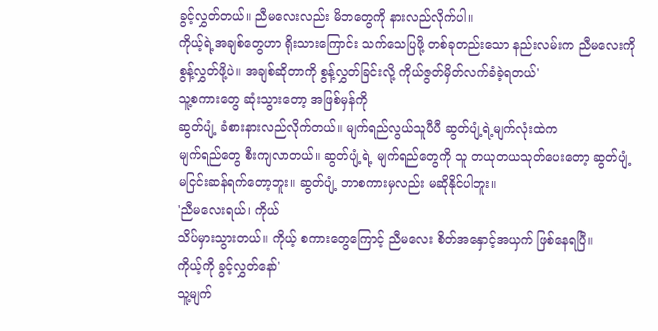ခွင့်လွှတ်တယ်။ ညီမလေးလည်း မိဘတွေကို နားလည်လိုက်ပါ။
ကိုယ့်ရဲ့အချစ်တွေဟာ ရိုးသားကြောင်း သက်သေပြဖို့ တစ်ခုတည်းသော နည်းလမ်းက ညီမလေးကို
စွန့်လွှတ်ဖို့ပဲ။ အချစ်ဆိုတာကို စွန့်လွှတ်ခြင်းလို့ ကိုယ်ဇွတ်မှိတ်လက်ခံခဲ့ရတယ်'
သူ့စကားတွေ ဆုံးသွားတော့ အဖြစ်မှန်ကို
ဆွတ်ပျံ့ ခံစားနားလည်လိုက်တယ်။ မျက်ရည်လွယ်သူပီပီ ဆွတ်ပျံ့ရဲ့မျက်လုံးထဲက
မျက်ရည်တွေ စီးကျလာတယ်။ ဆွတ်ပျံ့ရဲ့ မျက်ရည်တွေကို သူ တယုတယသုတ်ပေးတော့ ဆွတ်ပျံ့
မငြင်းဆန်ရက်တော့ဘူး။ ဆွတ်ပျံ့ ဘာစကားမှလည်း မဆိုနိုင်ပါဘူး။
'ညီမလေးရယ်၊ ကိုယ်
သိပ်မှားသွားတယ်။ ကိုယ့် စကားတွေကြောင့် ညီမလေး စိတ်အနှောင့်အယှက် ဖြစ်နေရပြီ။
ကိုယ့်ကို ခွင့်လွှတ်နော်'
သူ့မျက်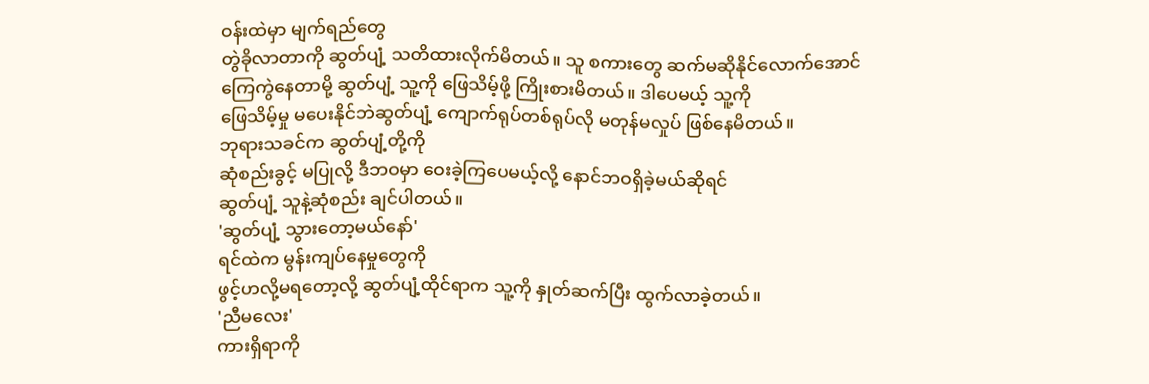ဝန်းထဲမှာ မျက်ရည်တွေ
တွဲခိုလာတာကို ဆွတ်ပျံ့ သတိထားလိုက်မိတယ်။ သူ စကားတွေ ဆက်မဆိုနိုင်လောက်အောင်
ကြေကွဲနေတာမို့ ဆွတ်ပျံ့ သူ့ကို ဖြေသိမ့်ဖို့ ကြိုးစားမိတယ်။ ဒါပေမယ့် သူ့ကို
ဖြေသိမ့်မှု မပေးနိုင်ဘဲဆွတ်ပျံ့ ကျောက်ရုပ်တစ်ရုပ်လို မတုန်မလှုပ် ဖြစ်နေမိတယ်။
ဘုရားသခင်က ဆွတ်ပျံ့တို့ကို
ဆုံစည်းခွင့် မပြုလို့ ဒီဘဝမှာ ဝေးခဲ့ကြပေမယ့်လို့ နောင်ဘဝရှိခဲ့မယ်ဆိုရင်
ဆွတ်ပျံ့ သူနဲ့ဆုံစည်း ချင်ပါတယ်။
'ဆွတ်ပျံ့ သွားတော့မယ်နော်'
ရင်ထဲက မွန်းကျပ်နေမှုတွေကို
ဖွင့်ဟလို့မရတော့လို့ ဆွတ်ပျံ့ထိုင်ရာက သူ့ကို နှုတ်ဆက်ပြီး ထွက်လာခဲ့တယ်။
'ညီမလေး'
ကားရှိရာကို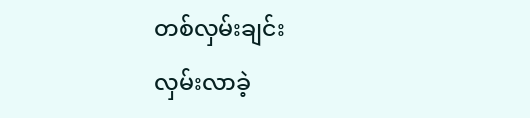တစ်လှမ်းချင်း
လှမ်းလာခဲ့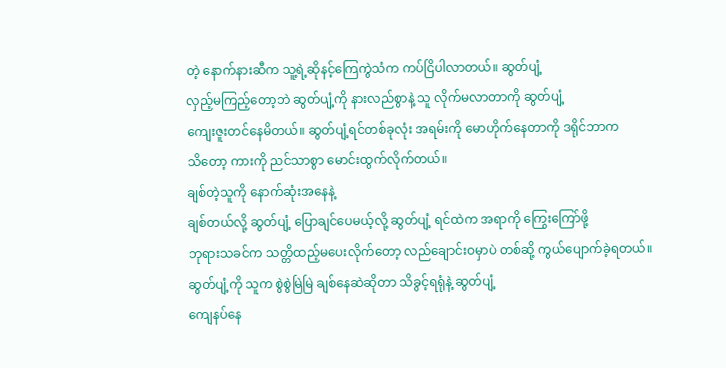တဲ့ နောက်နားဆီက သူ့ရဲ့ဆိုနင့်ကြေကွဲသံက ကပ်ငြိပါလာတယ်။ ဆွတ်ပျံ့
လှည့်မကြည့်တော့ဘဲ ဆွတ်ပျံ့ကို နားလည်စွာနဲ့ သူ လိုက်မလာတာကို ဆွတ်ပျံ့
ကျေးဇူးတင်နေမိတယ်။ ဆွတ်ပျံ့ရင်တစ်ခုလုံး အရမ်းကို မောဟိုက်နေတာကို ဒရိုင်ဘာက
သိတော့ ကားကို ညင်သာစွာ မောင်းထွက်လိုက်တယ်။
ချစ်တဲ့သူကို နောက်ဆုံးအနေနဲ့
ချစ်တယ်လို့ ဆွတ်ပျံ့ ပြောချင်ပေမယ့်လို့ ဆွတ်ပျံ့ ရင်ထဲက အရာကို ကြွေးကြော်ဖို့
ဘုရားသခင်က သတ္တိထည့်မပေးလိုက်တော့ လည်ချောင်းဝမှာပဲ တစ်ဆို့ ကွယ်ပျောက်ခဲ့ရတယ်။
ဆွတ်ပျံ့ကို သူက စွဲစွဲမြဲမြဲ ချစ်နေဆဲဆိုတာ သိခွင့်ရရုံနဲ့ ဆွတ်ပျံ့
ကျေနပ်နေ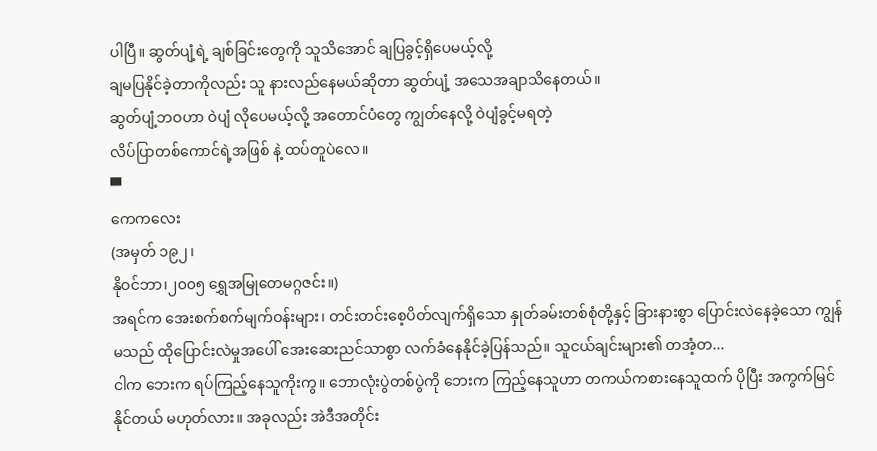ပါပြီ။ ဆွတ်ပျံ့ရဲ့ ချစ်ခြင်းတွေကို သူသိအောင် ချပြခွင့်ရှိပေမယ့်လို့
ချမပြနိုင်ခဲ့တာကိုလည်း သူ နားလည်နေမယ်ဆိုတာ ဆွတ်ပျံ့ အသေအချာသိနေတယ်။
ဆွတ်ပျံ့ဘဝဟာ ဝဲပျံ လိုပေမယ့်လို့ အတောင်ပံတွေ ကျွတ်နေလို့ ဝဲပျံခွင့်မရတဲ့
လိပ်ပြာတစ်ကောင်ရဲ့အဖြစ် နဲ့ ထပ်တူပဲလေ။
▀
ကေကလေး
(အမှတ် ၁၉၂၊
နိုဝင်ဘာ၊၂၀၀၅ ရွှေအမြုတေမဂ္ဂဇင်း။)
အရင်က အေးစက်စက်မျက်ဝန်းများ၊ တင်းတင်းစေ့ပိတ်လျက်ရှိသော နှုတ်ခမ်းတစ်စုံတို့နှင့် ခြားနားစွာ ပြောင်းလဲနေခဲ့သော ကျွန်မသည် ထိုပြောင်းလဲမှုအပေါ် အေးဆေးညင်သာစွာ လက်ခံနေနိုင်ခဲ့ပြန်သည်။ သူငယ်ချင်းများ၏ တအံ့တ...
ငါက ဘေးက ရပ်ကြည့်နေသူကိုးကွ။ ဘောလုံးပွဲတစ်ပွဲကို ဘေးက ကြည့်နေသူဟာ တကယ်ကစားနေသူထက် ပိုပြီး အကွက်မြင်နိုင်တယ် မဟုတ်လား။ အခုလည်း အဲဒီအတိုင်း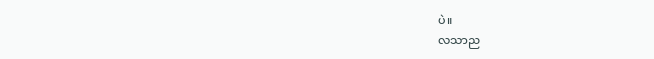ပဲ။
လသာည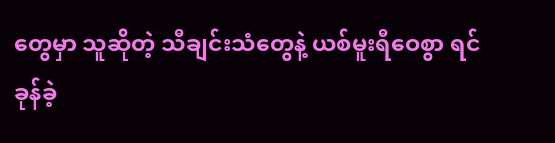တွေမှာ သူဆိုတဲ့ သီချင်းသံတွေနဲ့ ယစ်မူးရီဝေစွာ ရင်ခုန်ခဲ့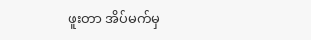ဖူးတာ အိပ်မက်မှ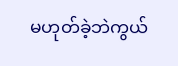မဟုတ်ခဲ့ဘဲကွယ်